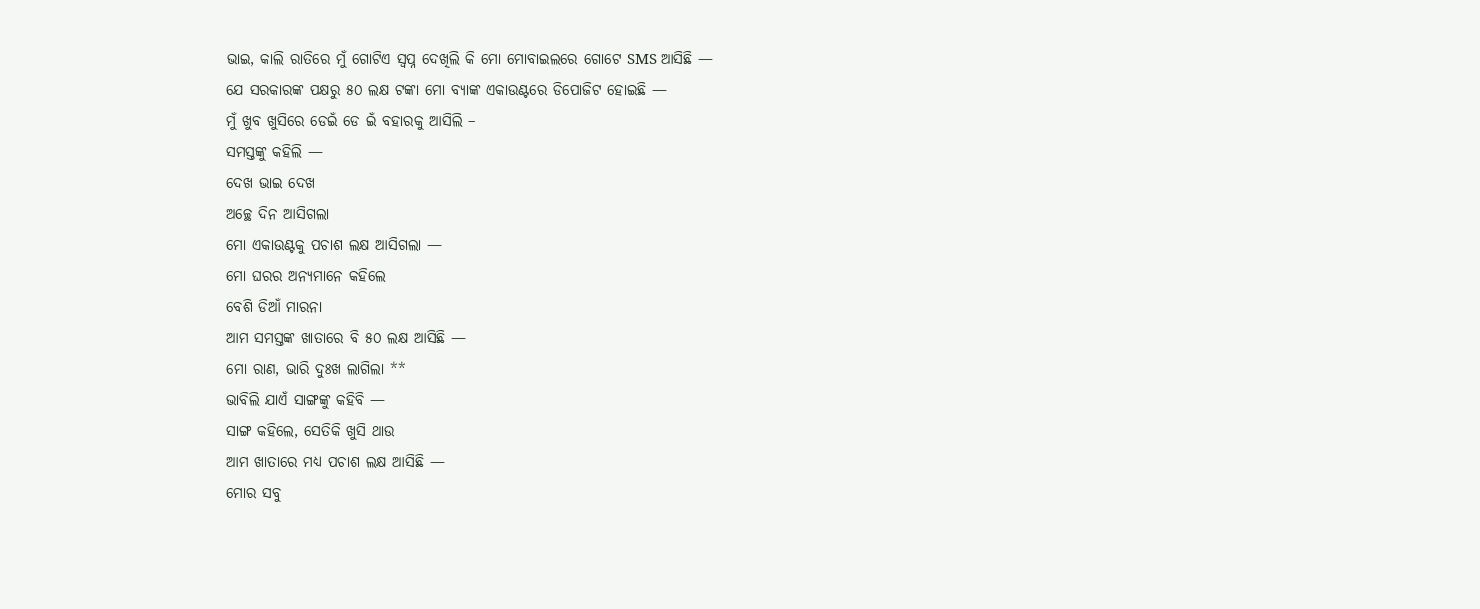ଭାଇ, କାଲି ରାତିରେ ମୁଁ ଗୋଟିଏ ସ୍ୱପ୍ନ ଦେଖିଲି କି ମୋ ମୋବାଇଲରେ ଗୋଟେ SMS ଆସିଛି —
ଯେ ସରକାରଙ୍କ ପକ୍ଷରୁ ୫୦ ଲକ୍ଷ ଟଙ୍କା ମୋ ବ୍ୟାଙ୍କ ଏକାଉଣ୍ଟରେ ଡିପୋଜିଟ ହୋଇଛି —
ମୁଁ ଖୁବ ଖୁସିରେ ଡେଇଁ ଡେ ଇଁ ବହାରକୁ ଆସିଲି –
ସମସ୍ତଙ୍କୁ କହିଲି —
ଦେଖ ଭାଇ ଦେଖ
ଅଚ୍ଛେ ଦିନ ଆସିଗଲା
ମୋ ଏକାଉଣ୍ଟକୁ ପଚାଶ ଲକ୍ଷ ଆସିଗଲା —
ମୋ ଘରର ଅନ୍ୟମାନେ କହିଲେ
ବେଶି ଡିଆଁ ମାରନା
ଆମ ସମସ୍ତଙ୍କ ଖାତାରେ ବି ୫୦ ଲକ୍ଷ ଆସିଛି —
ମୋ ରାଣ, ଭାରି ଦୁଃଖ ଲାଗିଲା **
ଭାବିଲି ଯାଏଁ ସାଙ୍ଗଙ୍କୁ କହିବି —
ସାଙ୍ଗ କହିଲେ, ସେତିକି ଖୁସି ଥାଉ
ଆମ ଖାତାରେ ମଧ୍ଯ ପଚାଶ ଲକ୍ଷ ଆସିଛି —
ମୋର ସବୁ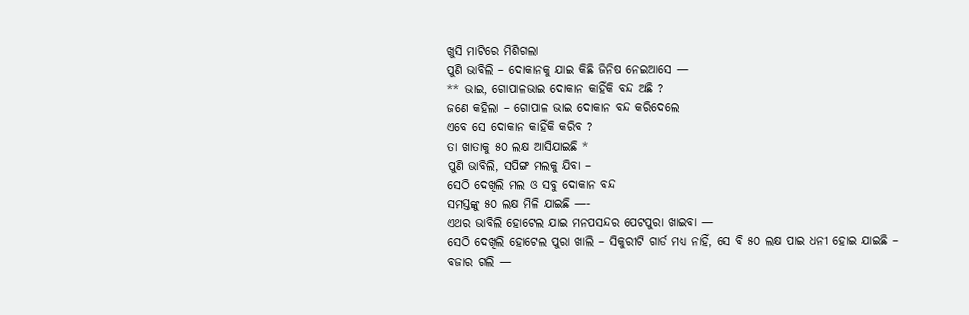ଖୁସି ମାଟିରେ ମିଶିଗଲା
ପୁଣି ଭାବିଲି – ଦୋକାନକୁ ଯାଇ କିଛି ଜିନିଷ ନେଇଆସେ —
** ଭାଇ, ଗୋପାଳଭାଇ ଦୋକାନ କାହିଁକି ବନ୍ଦ ଅଛି ?
ଜଣେ କହିଲା – ଗୋପାଳ ଭାଇ ଦୋକାନ ବନ୍ଦ କରିଦେଲେ
ଏବେ ସେ ଦୋକାନ କାହିଁକି କରିବ ?
ତା ଖାତାକୁ ୫୦ ଲକ୍ଷ ଆସିଯାଇଛି *
ପୁଣି ଭାବିଲି, ସପିଙ୍ଗ ମଲକୁ ଯିବା –
ସେଠି ଦେଖିଲି ମଲ ଓ ସବୁ ଦୋକାନ ବନ୍ଦ
ସମସ୍ତଙ୍କୁ ୫୦ ଲକ୍ଷ ମିଳି ଯାଇଛି —-
ଏଥର ଭାବିଲି ହୋଟେଲ ଯାଇ ମନପସନ୍ଦର ପେଟପୁରା ଖାଇବା —
ସେଠି ଦେଖିଲି ହୋଟେଲ ପୁରା ଖାଲି – ସିକୁରୀଟି ଗାର୍ଡ ମଧ୍ୟ ନାହିଁ, ସେ ବି ୫୦ ଲକ୍ଷ ପାଇ ଧନୀ ହୋଇ ଯାଇଛି –
ବଜାର ଗଲି —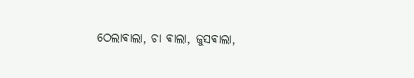ଠେଲାଵାଲା, ଚା ଵାଲା, ଜୁସଵାଲା,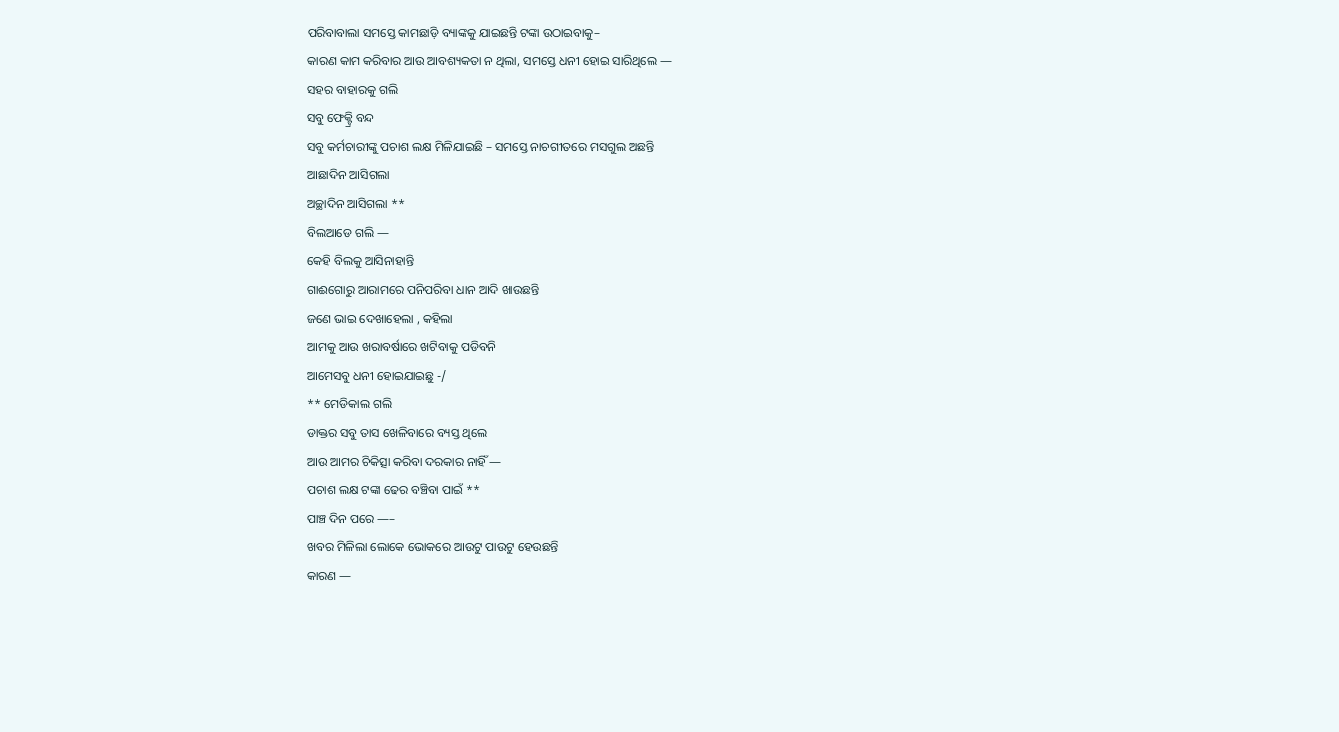ପରିବାବାଲା ସମସ୍ତେ କାମଛାଡ଼ି ବ୍ୟାଙ୍କକୁ ଯାଇଛନ୍ତି ଟଙ୍କା ଉଠାଇବାକୁ–
କାରଣ କାମ କରିବାର ଆଉ ଆବଶ୍ୟକତା ନ ଥିଲା, ସମସ୍ତେ ଧନୀ ହୋଇ ସାରିଥିଲେ —
ସହର ବାହାରକୁ ଗଲି
ସବୁ ଫେକ୍ଟ୍ରି ବନ୍ଦ
ସବୁ କର୍ମଚାରୀଙ୍କୁ ପଚାଶ ଲକ୍ଷ ମିଳିଯାଇଛି – ସମସ୍ତେ ନାଚଗୀତରେ ମସଗୁଲ ଅଛନ୍ତି
ଆଛାଦିନ ଆସିଗଲା
ଅଚ୍ଛାଦିନ ଆସିଗଲା **
ବିଲଆଡେ ଗଲି —
କେହି ବିଲକୁ ଆସିନାହାନ୍ତି
ଗାଈଗୋରୁ ଆରାମରେ ପନିପରିବା ଧାନ ଆଦି ଖାଉଛନ୍ତି
ଜଣେ ଭାଇ ଦେଖାହେଲା , କହିଲା
ଆମକୁ ଆଉ ଖରାବର୍ଷାରେ ଖଟିବାକୁ ପଡିବନି
ଆମେସବୁ ଧନୀ ହୋଇଯାଇଛୁ -/
** ମେଡିକାଲ ଗଲି
ଡାକ୍ତର ସବୁ ତାସ ଖେଳିବାରେ ବ୍ୟସ୍ତ ଥିଲେ
ଆଉ ଆମର ଚିକିତ୍ସା କରିବା ଦରକାର ନାହିଁ —
ପଚାଶ ଲକ୍ଷ ଟଙ୍କା ଢେର ବଞ୍ଚିବା ପାଇଁ **
ପାଞ୍ଚ ଦିନ ପରେ —–
ଖବର ମିଳିଲା ଲୋକେ ଭୋକରେ ଆଉଟୁ ପାଉଟୁ ହେଉଛନ୍ତି
କାରଣ —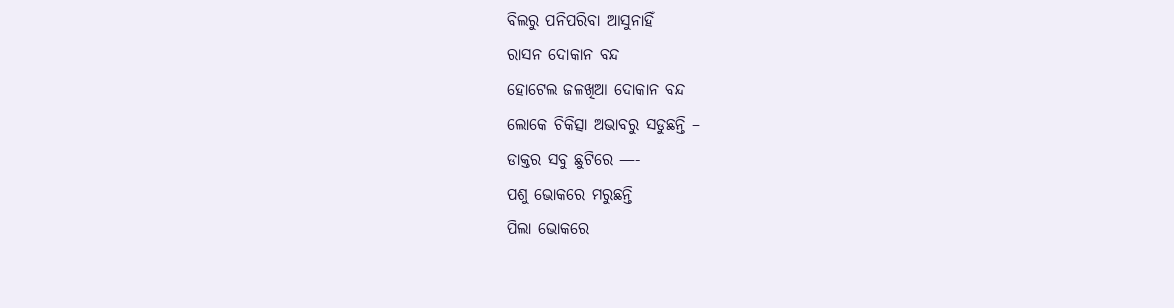ବିଲରୁ ପନିପରିବା ଆସୁନାହିଁ
ରାସନ ଦୋକାନ ବନ୍ଦ
ହୋଟେଲ ଜଳଖିଆ ଦୋକାନ ବନ୍ଦ
ଲୋକେ ଚିକିତ୍ସା ଅଭାବରୁ ସଡୁଛନ୍ତି –
ଡାକ୍ତର ସବୁ ଛୁଟିରେ —-
ପଶୁ ଭୋକରେ ମରୁଛନ୍ତି
ପିଲା ଭୋକରେ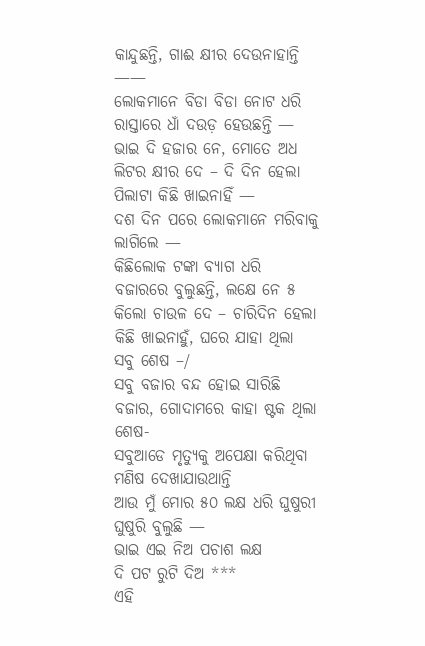କାନ୍ଦୁଛନ୍ତି, ଗାଈ କ୍ଷୀର ଦେଉନାହାନ୍ତି ——
ଲୋକମାନେ ବିଡା ବିଡା ନୋଟ ଧରି ରାସ୍ତାରେ ଧାଁ ଦଉଡ଼ ହେଉଛନ୍ତି — ଭାଇ ଦି ହଜାର ନେ, ମୋତେ ଅଧ ଲିଟର କ୍ଷୀର ଦେ – ଦି ଦିନ ହେଲା ପିଲାଟା କିଛି ଖାଇନାହିଁ —
ଦଶ ଦିନ ପରେ ଲୋକମାନେ ମରିବାକୁ ଲାଗିଲେ —
କିଛିଲୋକ ଟଙ୍କା ବ୍ୟାଗ ଧରି ବଜାରରେ ବୁଲୁଛନ୍ତି, ଲକ୍ଷେ ନେ ୫ କିଲୋ ଚାଉଳ ଦେ – ଚାରିଦିନ ହେଲା କିଛି ଖାଇନାହୁଁ, ଘରେ ଯାହା ଥିଲା ସବୁ ଶେଷ –/
ସବୁ ବଜାର ବନ୍ଦ ହୋଇ ସାରିଛି
ବଜାର, ଗୋଦାମରେ କାହା ଷ୍ଟକ ଥିଲା ଶେଷ-
ସବୁଆଡେ ମୃତ୍ୟୁକୁ ଅପେକ୍ଷା କରିଥିବା ମଣିଷ ଦେଖାଯାଉଥାନ୍ତି
ଆଉ ମୁଁ ମୋର ୫୦ ଲକ୍ଷ ଧରି ଘୁଷୁରୀ ଘୁଷୁରି ବୁଲୁଛି —
ଭାଇ ଏଇ ନିଅ ପଚାଶ ଲକ୍ଷ
ଦି ପଟ ରୁଟି ଦିଅ ***
ଏହି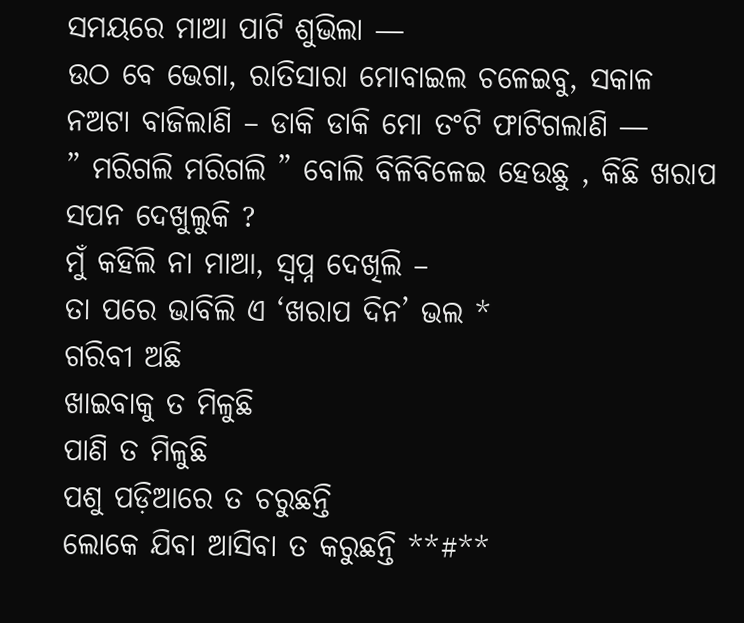ସମୟରେ ମାଆ ପାଟି ଶୁଭିଲା —
ଉଠ ବେ ଭେଗା, ରାତିସାରା ମୋବାଇଲ ଚଳେଇବୁ, ସକାଳ ନଅଟା ବାଜିଲାଣି – ଡାକି ଡାକି ମୋ ତଂଟି ଫାଟିଗଲାଣି —
” ମରିଗଲି ମରିଗଲି ” ବୋଲି ବିଳିବିଳେଇ ହେଉଛୁ , କିଛି ଖରାପ ସପନ ଦେଖୁଲୁକି ?
ମୁଁ କହିଲି ନା ମାଆ, ସ୍ୱପ୍ନ ଦେଖିଲି –
ତା ପରେ ଭାବିଲି ଏ ‘ଖରାପ ଦିନ’ ଭଲ *
ଗରିବୀ ଅଛି
ଖାଇବାକୁ ତ ମିଳୁଛି
ପାଣି ତ ମିଳୁଛି
ପଶୁ ପଡ଼ିଆରେ ତ ଚରୁଛନ୍ତି
ଲୋକେ ଯିବା ଆସିବା ତ କରୁଛନ୍ତି **#**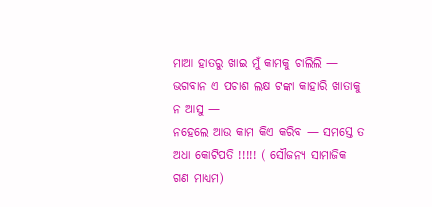ମାଆ ହାତରୁ ଖାଇ ମୁଁ କାମକୁ ଚାଲିଲି —
ଭଗବାନ ଏ ପଚାଶ ଲକ୍ଷ ଟଙ୍କା କାହାରି ଖାତାକୁ ନ ଆସୁ —
ନହେଲେ ଆଉ କାମ କିଏ କରିବ — ସମସ୍ତେ ତ ଅଧା କୋଟିପତି !!!!! ( ସୌଜନ୍ୟ ସାମାଜିକ ଗଣ ମାଧ୍ୟମ)